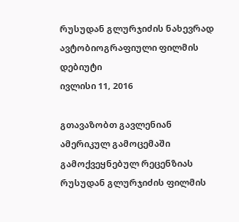რუსუდან გლურჯიძის ნახევრად ავტობიოგრაფიული ფილმის დებიუტი
ივლისი 11, 2016

გთავაზობთ გავლენიან ამერიკულ გამოცემაში გამოქვეყნებულ რეცენზიას რუსუდან გლურჯიძის ფილმის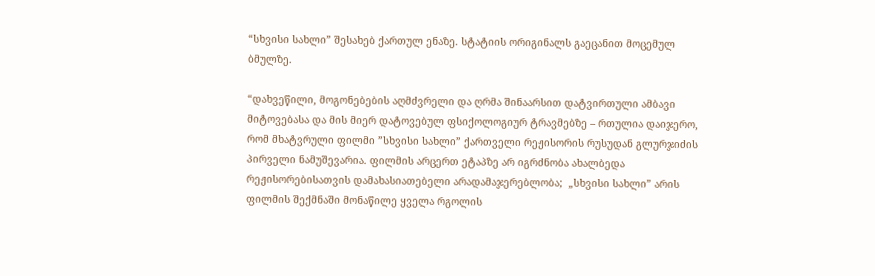“სხვისი სახლი” შესახებ ქართულ ენაზე. სტატიის ორიგინალს გაეცანით მოცემულ ბმულზე.

“დახვეწილი, მოგონებების აღმძვრელი და ღრმა შინაარსით დატვირთული ამბავი მიტოვებასა და მის მიერ დატოვებულ ფსიქოლოგიურ ტრავმებზე – რთულია დაიჯერო, რომ მხატვრული ფილმი ”სხვისი სახლი” ქართველი რეჟისორის რუსუდან გლურჯიძის პირველი ნამუშევარია. ფილმის არცერთ ეტაპზე არ იგრძნობა ახალბედა რეჟისორებისათვის დამახასიათებელი არადამაჯერებლობა;  „სხვისი სახლი” არის ფილმის შექმნაში მონაწილე ყველა რგოლის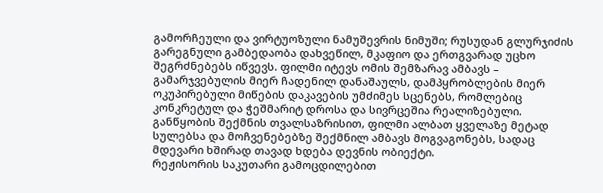გამორჩეული და ვირტუოზული ნამუშევრის ნიმუში; რუსუდან გლურჯიძის გარეგნული გამბედაობა დახვეწილ, მკაფიო და ერთგვარად უცხო შეგრძნებებს იწვევს. ფილმი იტევს ომის შემზარავ ამბავს – გამარჯვებულის მიერ ჩადენილ დანაშაულს, დამპყრობლების მიერ ოკუპირებული მიწების დაკავების უმძიმეს სცენებს, რომლებიც კონკრეტულ და ჭეშმარიტ დროსა და სივრცეშია რეალიზებული. განწყობის შექმნის თვალსაზრისით, ფილმი ალბათ ყველაზე მეტად სულებსა და მოჩვენებებზე შექმნილ ამბავს მოგვაგონებს, სადაც მდევარი ხშირად თავად ხდება დევნის ობიექტი.
რეჟისორის საკუთარი გამოცდილებით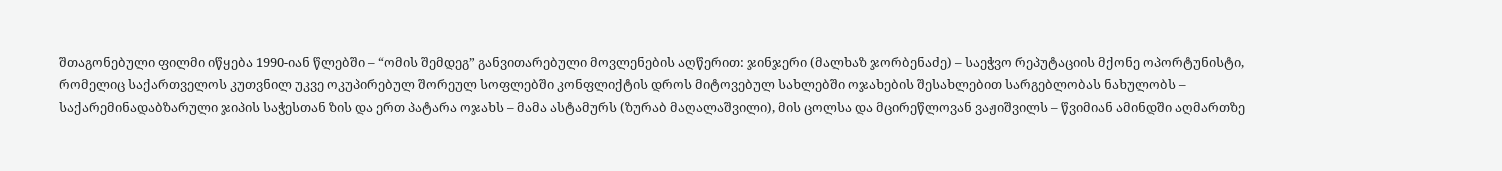შთაგონებული ფილმი იწყება 1990-იან წლებში – “ომის შემდეგ” განვითარებული მოვლენების აღწერით: ჯინჯერი (მალხაზ ჯორბენაძე) – საეჭვო რეპუტაციის მქონე ოპორტუნისტი, რომელიც საქართველოს კუთვნილ უკვე ოკუპირებულ შორეულ სოფლებში კონფლიქტის დროს მიტოვებულ სახლებში ოჯახების შესახლებით სარგებლობას ნახულობს – საქარემინადაბზარული ჯიპის საჭესთან ზის და ერთ პატარა ოჯახს – მამა ასტამურს (ზურაბ მაღალაშვილი), მის ცოლსა და მცირეწლოვან ვაჟიშვილს – წვიმიან ამინდში აღმართზე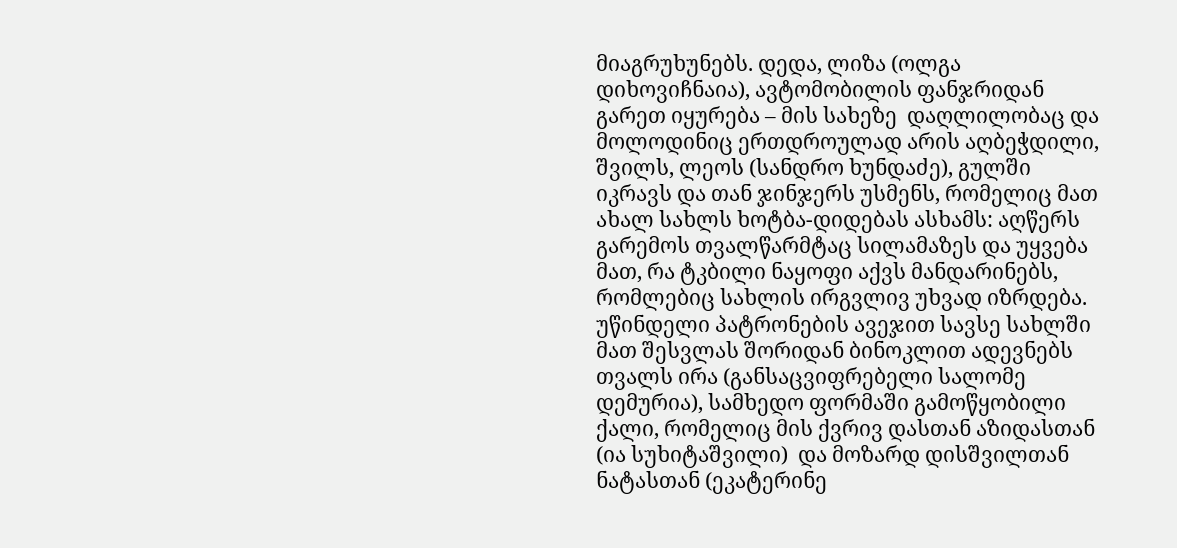მიაგრუხუნებს. დედა, ლიზა (ოლგა დიხოვიჩნაია), ავტომობილის ფანჯრიდან გარეთ იყურება – მის სახეზე  დაღლილობაც და მოლოდინიც ერთდროულად არის აღბეჭდილი, შვილს, ლეოს (სანდრო ხუნდაძე), გულში იკრავს და თან ჯინჯერს უსმენს, რომელიც მათ ახალ სახლს ხოტბა-დიდებას ასხამს: აღწერს გარემოს თვალწარმტაც სილამაზეს და უყვება მათ, რა ტკბილი ნაყოფი აქვს მანდარინებს, რომლებიც სახლის ირგვლივ უხვად იზრდება.
უწინდელი პატრონების ავეჯით სავსე სახლში მათ შესვლას შორიდან ბინოკლით ადევნებს თვალს ირა (განსაცვიფრებელი სალომე დემურია), სამხედო ფორმაში გამოწყობილი ქალი, რომელიც მის ქვრივ დასთან აზიდასთან (ია სუხიტაშვილი)  და მოზარდ დისშვილთან ნატასთან (ეკატერინე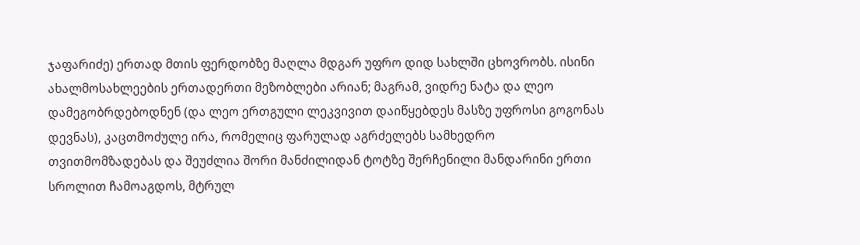ჯაფარიძე) ერთად მთის ფერდობზე მაღლა მდგარ უფრო დიდ სახლში ცხოვრობს. ისინი ახალმოსახლეების ერთადერთი მეზობლები არიან; მაგრამ, ვიდრე ნატა და ლეო დამეგობრდებოდნენ (და ლეო ერთგული ლეკვივით დაიწყებდეს მასზე უფროსი გოგონას დევნას), კაცთმოძულე ირა, რომელიც ფარულად აგრძელებს სამხედრო თვითმომზადებას და შეუძლია შორი მანძილიდან ტოტზე შერჩენილი მანდარინი ერთი სროლით ჩამოაგდოს, მტრულ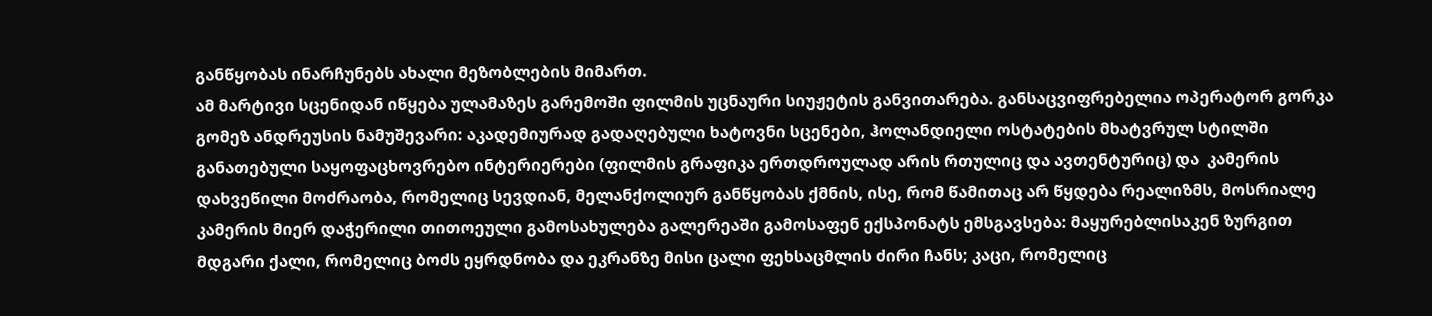განწყობას ინარჩუნებს ახალი მეზობლების მიმართ.
ამ მარტივი სცენიდან იწყება ულამაზეს გარემოში ფილმის უცნაური სიუჟეტის განვითარება. განსაცვიფრებელია ოპერატორ გორკა გომეზ ანდრეუსის ნამუშევარი: აკადემიურად გადაღებული ხატოვნი სცენები, ჰოლანდიელი ოსტატების მხატვრულ სტილში განათებული საყოფაცხოვრებო ინტერიერები (ფილმის გრაფიკა ერთდროულად არის რთულიც და ავთენტურიც) და  კამერის დახვეწილი მოძრაობა, რომელიც სევდიან, მელანქოლიურ განწყობას ქმნის, ისე, რომ წამითაც არ წყდება რეალიზმს, მოსრიალე კამერის მიერ დაჭერილი თითოეული გამოსახულება გალერეაში გამოსაფენ ექსპონატს ემსგავსება: მაყურებლისაკენ ზურგით მდგარი ქალი, რომელიც ბოძს ეყრდნობა და ეკრანზე მისი ცალი ფეხსაცმლის ძირი ჩანს; კაცი, რომელიც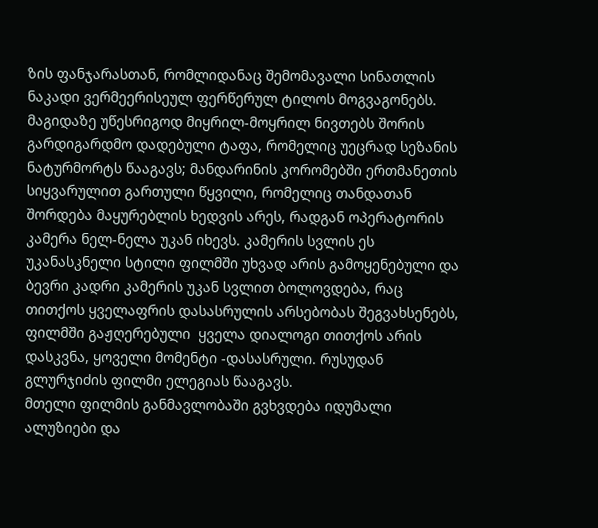ზის ფანჯარასთან, რომლიდანაც შემომავალი სინათლის ნაკადი ვერმეერისეულ ფერწერულ ტილოს მოგვაგონებს.  მაგიდაზე უწესრიგოდ მიყრილ-მოყრილ ნივთებს შორის გარდიგარდმო დადებული ტაფა, რომელიც უეცრად სეზანის ნატურმორტს წააგავს; მანდარინის კორომებში ერთმანეთის სიყვარულით გართული წყვილი, რომელიც თანდათან შორდება მაყურებლის ხედვის არეს, რადგან ოპერატორის კამერა ნელ-ნელა უკან იხევს. კამერის სვლის ეს უკანასკნელი სტილი ფილმში უხვად არის გამოყენებული და ბევრი კადრი კამერის უკან სვლით ბოლოვდება, რაც თითქოს ყველაფრის დასასრულის არსებობას შეგვახსენებს, ფილმში გაჟღერებული  ყველა დიალოგი თითქოს არის დასკვნა, ყოველი მომენტი -დასასრული. რუსუდან გლურჯიძის ფილმი ელეგიას წააგავს.
მთელი ფილმის განმავლობაში გვხვდება იდუმალი ალუზიები და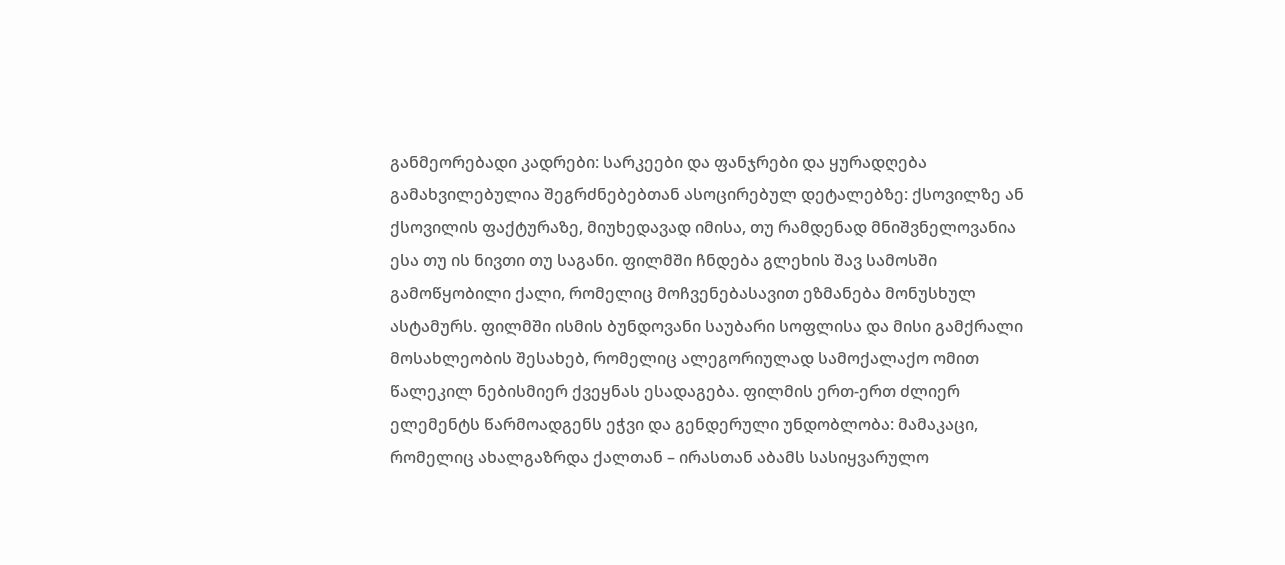განმეორებადი კადრები: სარკეები და ფანჯრები და ყურადღება გამახვილებულია შეგრძნებებთან ასოცირებულ დეტალებზე: ქსოვილზე ან ქსოვილის ფაქტურაზე, მიუხედავად იმისა, თუ რამდენად მნიშვნელოვანია ესა თუ ის ნივთი თუ საგანი. ფილმში ჩნდება გლეხის შავ სამოსში გამოწყობილი ქალი, რომელიც მოჩვენებასავით ეზმანება მონუსხულ ასტამურს. ფილმში ისმის ბუნდოვანი საუბარი სოფლისა და მისი გამქრალი მოსახლეობის შესახებ, რომელიც ალეგორიულად სამოქალაქო ომით წალეკილ ნებისმიერ ქვეყნას ესადაგება. ფილმის ერთ-ერთ ძლიერ ელემენტს წარმოადგენს ეჭვი და გენდერული უნდობლობა: მამაკაცი, რომელიც ახალგაზრდა ქალთან – ირასთან აბამს სასიყვარულო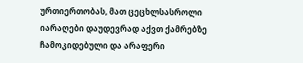ურთიერთობას, მათ ცეცხლსასროლი იარაღები დაუდევრად აქვთ ქამრებზე ჩამოკიდებული და არაფერი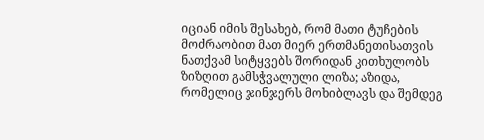იციან იმის შესახებ, რომ მათი ტუჩების მოძრაობით მათ მიერ ერთმანეთისათვის ნათქვამ სიტყვებს შორიდან კითხულობს ზიზღით გამსჭვალული ლიზა; აზიდა, რომელიც ჯინჯერს მოხიბლავს და შემდეგ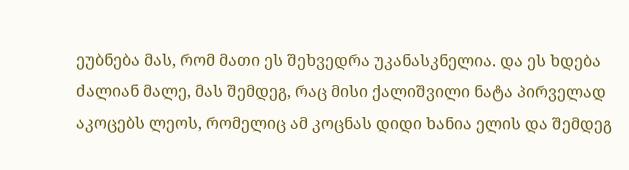ეუბნება მას, რომ მათი ეს შეხვედრა უკანასკნელია. და ეს ხდება ძალიან მალე, მას შემდეგ, რაც მისი ქალიშვილი ნატა პირველად აკოცებს ლეოს, რომელიც ამ კოცნას დიდი ხანია ელის და შემდეგ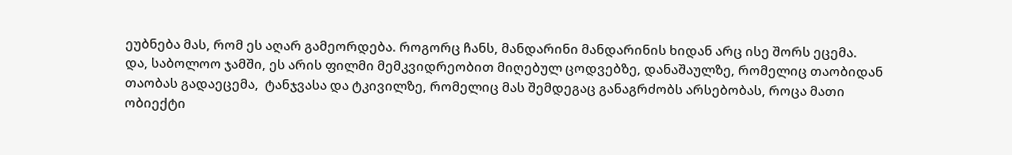ეუბნება მას, რომ ეს აღარ გამეორდება. როგორც ჩანს, მანდარინი მანდარინის ხიდან არც ისე შორს ეცემა.
და, საბოლოო ჯამში, ეს არის ფილმი მემკვიდრეობით მიღებულ ცოდვებზე, დანაშაულზე, რომელიც თაობიდან თაობას გადაეცემა,  ტანჯვასა და ტკივილზე, რომელიც მას შემდეგაც განაგრძობს არსებობას, როცა მათი ობიექტი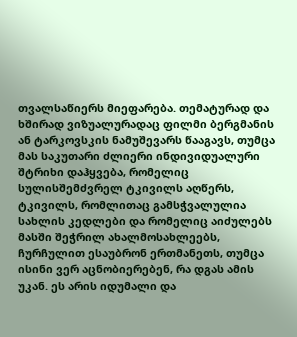თვალსაწიერს მიეფარება. თემატურად და ხშირად ვიზუალურადაც ფილმი ბერგმანის ან ტარკოვსკის ნამუშევარს წააგავს, თუმცა მას საკუთარი ძლიერი ინდივიდუალური  შტრიხი დაჰყვება, რომელიც სულისშემძვრელ ტკივილს აღწერს, ტკივილს, რომლითაც გამსჭვალულია სახლის კედლები და რომელიც აიძულებს მასში შეჭრილ ახალმოსახლეებს, ჩურჩულით ესაუბრონ ერთმანეთს, თუმცა ისინი ვერ აცნობიერებენ, რა დგას ამის უკან. ეს არის იდუმალი და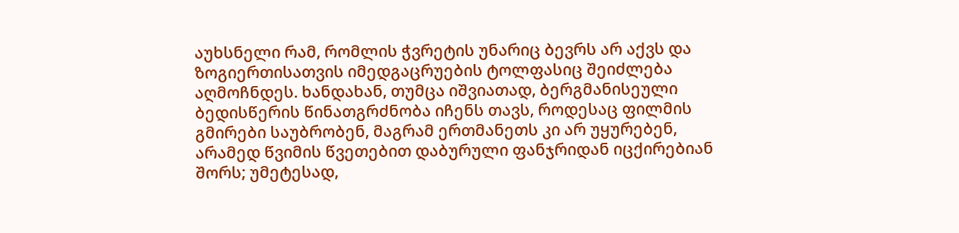აუხსნელი რამ, რომლის ჭვრეტის უნარიც ბევრს არ აქვს და ზოგიერთისათვის იმედგაცრუების ტოლფასიც შეიძლება აღმოჩნდეს. ხანდახან, თუმცა იშვიათად, ბერგმანისეული ბედისწერის წინათგრძნობა იჩენს თავს, როდესაც ფილმის გმირები საუბრობენ, მაგრამ ერთმანეთს კი არ უყურებენ, არამედ წვიმის წვეთებით დაბურული ფანჯრიდან იცქირებიან შორს; უმეტესად,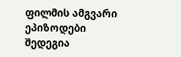ფილმის ამგვარი ეპიზოდები შედეგია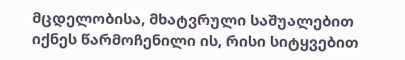მცდელობისა, მხატვრული საშუალებით იქნეს წარმოჩენილი ის, რისი სიტყვებით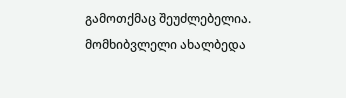გამოთქმაც შეუძლებელია.  მომხიბვლელი ახალბედა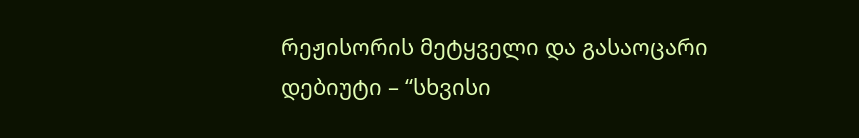რეჟისორის მეტყველი და გასაოცარი დებიუტი – “სხვისი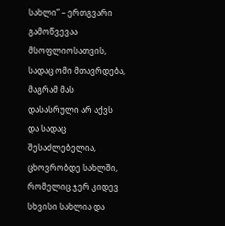სახლი” – ერთგვარი გამოწვევაა მსოფლიოსათვის, სადაც ომი მთავრდება, მაგრამ მას დასასრული არ აქვს და სადაც შესაძლებელია, ცხოვრობდე სახლში, რომელიც ჯერ კიდევ სხვისი სახლია და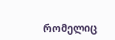რომელიც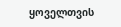ყოველთვის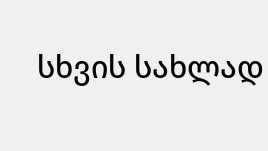სხვის სახლად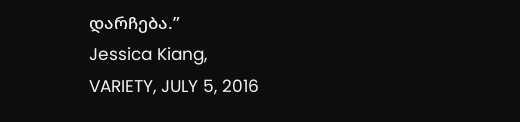დარჩება.”
Jessica Kiang,
VARIETY, JULY 5, 2016